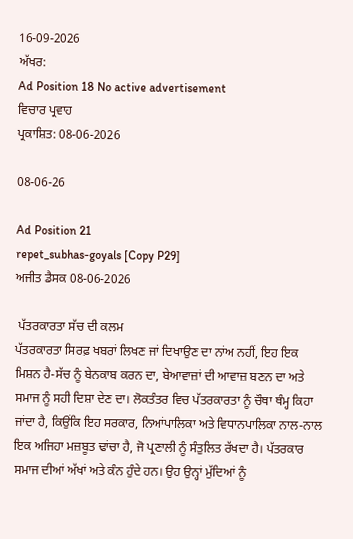16-09-2026
ਅੱਖਰ:
Ad Position 18 No active advertisement
ਵਿਚਾਰ ਪ੍ਰਵਾਹ
ਪ੍ਰਕਾਸ਼ਿਤ: 08-06-2026

08-06-26

Ad Position 21
repet_subhas-goyals [Copy P29]
ਅਜੀਤ ਡੈਸਕ 08-06-2026

 ਪੱਤਰਕਾਰਤਾ ਸੱਚ ਦੀ ਕਲਮ
ਪੱਤਰਕਾਰਤਾ ਸਿਰਫ਼ ਖਬਰਾਂ ਲਿਖਣ ਜਾਂ ਦਿਖਾਉਣ ਦਾ ਨਾਂਅ ਨਹੀਂ, ਇਹ ਇਕ ਮਿਸ਼ਨ ਹੈ-ਸੱਚ ਨੂੰ ਬੇਨਕਾਬ ਕਰਨ ਦਾ, ਬੇਆਵਾਜ਼ਾਂ ਦੀ ਆਵਾਜ਼ ਬਣਨ ਦਾ ਅਤੇ ਸਮਾਜ ਨੂੰ ਸਹੀ ਦਿਸ਼ਾ ਦੇਣ ਦਾ। ਲੋਕਤੰਤਰ ਵਿਚ ਪੱਤਰਕਾਰਤਾ ਨੂੰ ਚੌਥਾ ਥੰਮ੍ਹ ਕਿਹਾ ਜਾਂਦਾ ਹੈ, ਕਿਉਂਕਿ ਇਹ ਸਰਕਾਰ, ਨਿਆਂਪਾਲਿਕਾ ਅਤੇ ਵਿਧਾਨਪਾਲਿਕਾ ਨਾਲ-ਨਾਲ ਇਕ ਅਜਿਹਾ ਮਜ਼ਬੂਤ ਢਾਂਚਾ ਹੈ, ਜੋ ਪ੍ਰਣਾਲੀ ਨੂੰ ਸੰਤੁਲਿਤ ਰੱਖਦਾ ਹੈ। ਪੱਤਰਕਾਰ ਸਮਾਜ ਦੀਆਂ ਅੱਖਾਂ ਅਤੇ ਕੰਨ ਹੁੰਦੇ ਹਨ। ਉਹ ਉਨ੍ਹਾਂ ਮੁੱਦਿਆਂ ਨੂੰ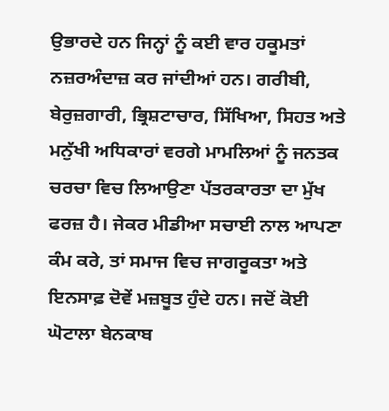ਉਭਾਰਦੇ ਹਨ ਜਿਨ੍ਹਾਂ ਨੂੰ ਕਈ ਵਾਰ ਹਕੂਮਤਾਂ ਨਜ਼ਰਅੰਦਾਜ਼ ਕਰ ਜਾਂਦੀਆਂ ਹਨ। ਗਰੀਬੀ, ਬੇਰੁਜ਼ਗਾਰੀ, ਭ੍ਰਿਸ਼ਟਾਚਾਰ, ਸਿੱਖਿਆ, ਸਿਹਤ ਅਤੇ ਮਨੁੱਖੀ ਅਧਿਕਾਰਾਂ ਵਰਗੇ ਮਾਮਲਿਆਂ ਨੂੰ ਜਨਤਕ ਚਰਚਾ ਵਿਚ ਲਿਆਉਣਾ ਪੱਤਰਕਾਰਤਾ ਦਾ ਮੁੱਖ ਫਰਜ਼ ਹੈ। ਜੇਕਰ ਮੀਡੀਆ ਸਚਾਈ ਨਾਲ ਆਪਣਾ ਕੰਮ ਕਰੇ, ਤਾਂ ਸਮਾਜ ਵਿਚ ਜਾਗਰੂਕਤਾ ਅਤੇ ਇਨਸਾਫ਼ ਦੋਵੇਂ ਮਜ਼ਬੂਤ ਹੁੰਦੇ ਹਨ। ਜਦੋਂ ਕੋਈ ਘੋਟਾਲਾ ਬੇਨਕਾਬ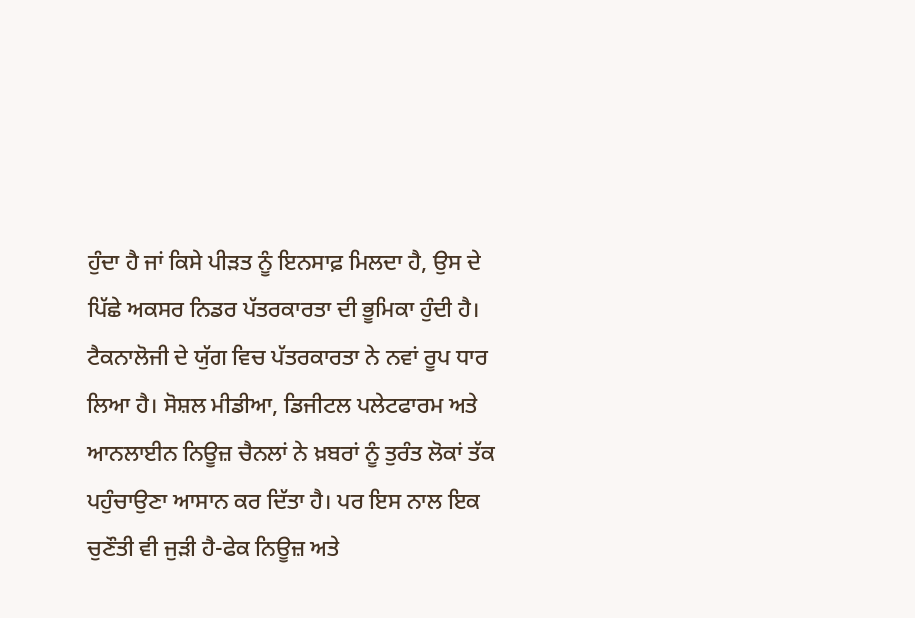ਹੁੰਦਾ ਹੈ ਜਾਂ ਕਿਸੇ ਪੀੜਤ ਨੂੰ ਇਨਸਾਫ਼ ਮਿਲਦਾ ਹੈ, ਉਸ ਦੇ ਪਿੱਛੇ ਅਕਸਰ ਨਿਡਰ ਪੱਤਰਕਾਰਤਾ ਦੀ ਭੂਮਿਕਾ ਹੁੰਦੀ ਹੈ। ਟੈਕਨਾਲੋਜੀ ਦੇ ਯੁੱਗ ਵਿਚ ਪੱਤਰਕਾਰਤਾ ਨੇ ਨਵਾਂ ਰੂਪ ਧਾਰ ਲਿਆ ਹੈ। ਸੋਸ਼ਲ ਮੀਡੀਆ, ਡਿਜੀਟਲ ਪਲੇਟਫਾਰਮ ਅਤੇ ਆਨਲਾਈਨ ਨਿਊਜ਼ ਚੈਨਲਾਂ ਨੇ ਖ਼ਬਰਾਂ ਨੂੰ ਤੁਰੰਤ ਲੋਕਾਂ ਤੱਕ ਪਹੁੰਚਾਉਣਾ ਆਸਾਨ ਕਰ ਦਿੱਤਾ ਹੈ। ਪਰ ਇਸ ਨਾਲ ਇਕ ਚੁਣੌਤੀ ਵੀ ਜੁੜੀ ਹੈ-ਫੇਕ ਨਿਊਜ਼ ਅਤੇ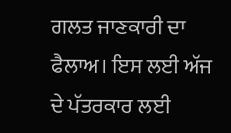ਗਲਤ ਜਾਣਕਾਰੀ ਦਾ ਫੈਲਾਅ। ਇਸ ਲਈ ਅੱਜ ਦੇ ਪੱਤਰਕਾਰ ਲਈ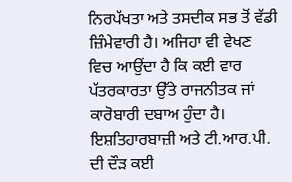ਨਿਰਪੱਖਤਾ ਅਤੇ ਤਸਦੀਕ ਸਭ ਤੋਂ ਵੱਡੀ ਜ਼ਿੰਮੇਵਾਰੀ ਹੈ। ਅਜਿਹਾ ਵੀ ਵੇਖਣ ਵਿਚ ਆਉਂਦਾ ਹੈ ਕਿ ਕਈ ਵਾਰ ਪੱਤਰਕਾਰਤਾ ਉੱਤੇ ਰਾਜਨੀਤਕ ਜਾਂ ਕਾਰੋਬਾਰੀ ਦਬਾਅ ਹੁੰਦਾ ਹੈ। ਇਸ਼ਤਿਹਾਰਬਾਜ਼ੀ ਅਤੇ ਟੀ.ਆਰ.ਪੀ. ਦੀ ਦੌੜ ਕਈ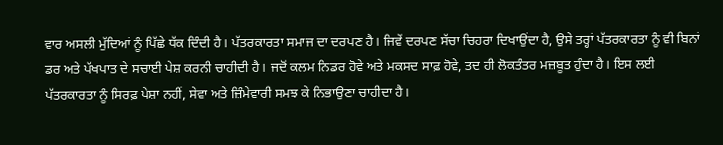ਵਾਰ ਅਸਲੀ ਮੁੱਦਿਆਂ ਨੂੰ ਪਿੱਛੇ ਧੱਕ ਦਿੰਦੀ ਹੈ। ਪੱਤਰਕਾਰਤਾ ਸਮਾਜ ਦਾ ਦਰਪਣ ਹੈ। ਜਿਵੇਂ ਦਰਪਣ ਸੱਚਾ ਚਿਹਰਾ ਦਿਖਾਉਂਦਾ ਹੈ, ਉਸੇ ਤਰ੍ਹਾਂ ਪੱਤਰਕਾਰਤਾ ਨੂੰ ਵੀ ਬਿਨਾਂ ਡਰ ਅਤੇ ਪੱਖਪਾਤ ਦੇ ਸਚਾਈ ਪੇਸ਼ ਕਰਨੀ ਚਾਹੀਦੀ ਹੈ। ਜਦੋਂ ਕਲਮ ਨਿਡਰ ਹੋਵੇ ਅਤੇ ਮਕਸਦ ਸਾਫ਼ ਹੋਵੇ, ਤਦ ਹੀ ਲੋਕਤੰਤਰ ਮਜ਼ਬੂਤ ਹੁੰਦਾ ਹੈ। ਇਸ ਲਈ ਪੱਤਰਕਾਰਤਾ ਨੂੰ ਸਿਰਫ਼ ਪੇਸ਼ਾ ਨਹੀਂ, ਸੇਵਾ ਅਤੇ ਜ਼ਿੰਮੇਵਾਰੀ ਸਮਝ ਕੇ ਨਿਭਾਉਣਾ ਚਾਹੀਦਾ ਹੈ।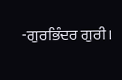-ਗੁਰਭਿੰਦਰ ਗੁਰੀ।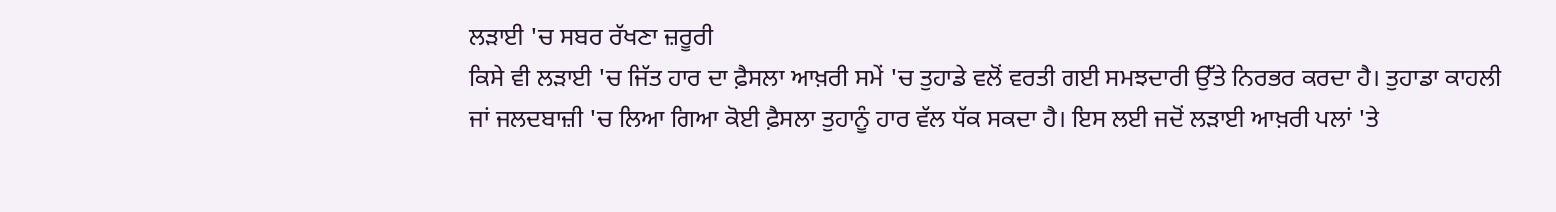ਲੜਾਈ 'ਚ ਸਬਰ ਰੱਖਣਾ ਜ਼ਰੂਰੀ
ਕਿਸੇ ਵੀ ਲੜਾਈ 'ਚ ਜਿੱਤ ਹਾਰ ਦਾ ਫ਼ੈਸਲਾ ਆਖ਼ਰੀ ਸਮੇਂ 'ਚ ਤੁਹਾਡੇ ਵਲੋਂ ਵਰਤੀ ਗਈ ਸਮਝਦਾਰੀ ਉੱਤੇ ਨਿਰਭਰ ਕਰਦਾ ਹੈ। ਤੁਹਾਡਾ ਕਾਹਲੀ ਜਾਂ ਜਲਦਬਾਜ਼ੀ 'ਚ ਲਿਆ ਗਿਆ ਕੋਈ ਫ਼ੈਸਲਾ ਤੁਹਾਨੂੰ ਹਾਰ ਵੱਲ ਧੱਕ ਸਕਦਾ ਹੈ। ਇਸ ਲਈ ਜਦੋਂ ਲੜਾਈ ਆਖ਼ਰੀ ਪਲਾਂ 'ਤੇ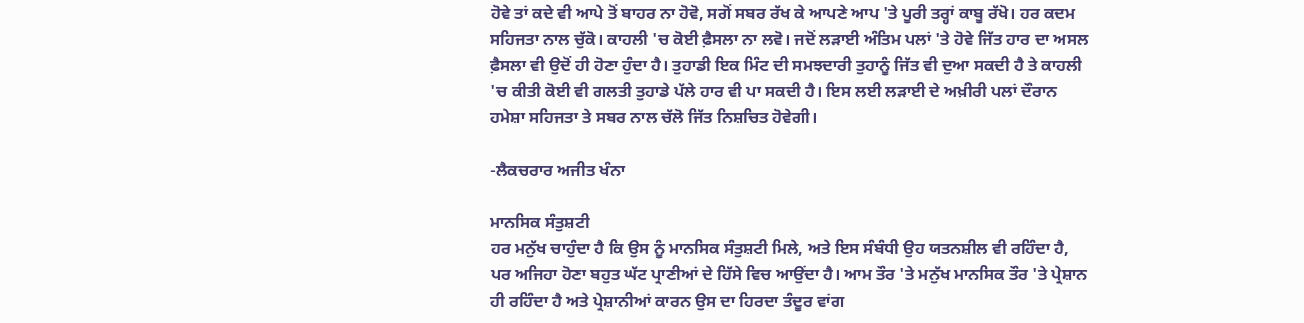ਹੋਵੇ ਤਾਂ ਕਦੇ ਵੀ ਆਪੇ ਤੋਂ ਬਾਹਰ ਨਾ ਹੋਵੋ, ਸਗੋਂ ਸਬਰ ਰੱਖ ਕੇ ਆਪਣੇ ਆਪ 'ਤੇ ਪੂਰੀ ਤਰ੍ਹਾਂ ਕਾਬੂ ਰੱਖੋ। ਹਰ ਕਦਮ ਸਹਿਜਤਾ ਨਾਲ ਚੁੱਕੋ। ਕਾਹਲੀ 'ਚ ਕੋਈ ਫ਼ੈਸਲਾ ਨਾ ਲਵੋ। ਜਦੋਂ ਲੜਾਈ ਅੰਤਿਮ ਪਲਾਂ 'ਤੇ ਹੋਵੇ ਜਿੱਤ ਹਾਰ ਦਾ ਅਸਲ ਫ਼ੈਸਲਾ ਵੀ ਉਦੋਂ ਹੀ ਹੋਣਾ ਹੁੰਦਾ ਹੈ। ਤੁਹਾਡੀ ਇਕ ਮਿੰਟ ਦੀ ਸਮਝਦਾਰੀ ਤੁਹਾਨੂੰ ਜਿੱਤ ਵੀ ਦੁਆ ਸਕਦੀ ਹੈ ਤੇ ਕਾਹਲੀ 'ਚ ਕੀਤੀ ਕੋਈ ਵੀ ਗਲਤੀ ਤੁਹਾਡੇ ਪੱਲੇ ਹਾਰ ਵੀ ਪਾ ਸਕਦੀ ਹੈ। ਇਸ ਲਈ ਲੜਾਈ ਦੇ ਅਖ਼ੀਰੀ ਪਲਾਂ ਦੌਰਾਨ ਹਮੇਸ਼ਾ ਸਹਿਜਤਾ ਤੇ ਸਬਰ ਨਾਲ ਚੱਲੋ ਜਿੱਤ ਨਿਸ਼ਚਿਤ ਹੋਵੇਗੀ।

-ਲੈਕਚਰਾਰ ਅਜੀਤ ਖੰਨਾ

ਮਾਨਸਿਕ ਸੰਤੁਸ਼ਟੀ
ਹਰ ਮਨੁੱਖ ਚਾਹੁੰਦਾ ਹੈ ਕਿ ਉਸ ਨੂੰ ਮਾਨਸਿਕ ਸੰਤੁਸ਼ਟੀ ਮਿਲੇ, ਅਤੇ ਇਸ ਸੰਬੰਧੀ ਉਹ ਯਤਨਸ਼ੀਲ ਵੀ ਰਹਿੰਦਾ ਹੈ, ਪਰ ਅਜਿਹਾ ਹੋਣਾ ਬਹੁਤ ਘੱਟ ਪ੍ਰਾਣੀਆਂ ਦੇ ਹਿੱਸੇ ਵਿਚ ਆਉਂਦਾ ਹੈ। ਆਮ ਤੌਰ 'ਤੇ ਮਨੁੱਖ ਮਾਨਸਿਕ ਤੌਰ 'ਤੇ ਪ੍ਰੇਸ਼ਾਨ ਹੀ ਰਹਿੰਦਾ ਹੈ ਅਤੇ ਪ੍ਰੇਸ਼ਾਨੀਆਂ ਕਾਰਨ ਉਸ ਦਾ ਹਿਰਦਾ ਤੰਦੂਰ ਵਾਂਗ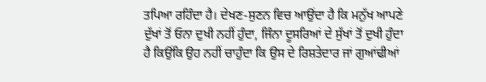ਤਪਿਆ ਰਹਿੰਦਾ ਹੈ। ਦੇਖਣ-ਸੁਣਨ ਵਿਚ ਆਉਂਦਾ ਹੈ ਕਿ ਮਨੁੱਖ ਆਪਣੇ ਦੁੱਖਾਂ ਤੋਂ ਓਨਾ ਦੁਖੀ ਨਹੀਂ ਹੁੰਦਾ, ਜਿੰਨਾ ਦੂਸਰਿਆਂ ਦੇ ਸੁੱਖਾਂ ਤੋਂ ਦੁਖੀ ਹੁੰਦਾ ਹੈ ਕਿਉਂਕਿ ਉਹ ਨਹੀਂ ਚਾਹੁੰਦਾ ਕਿ ਉਸ ਦੇ ਰਿਸ਼ਤੇਦਾਰ ਜਾਂ ਗੁਆਂਢੀਆਂ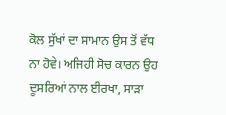ਕੋਲ ਸੁੱਖਾਂ ਦਾ ਸਾਮਾਨ ਉਸ ਤੋਂ ਵੱਧ ਨਾ ਹੋਵੇ। ਅਜਿਹੀ ਸੋਚ ਕਾਰਨ ਉਹ ਦੂਸਰਿਆਂ ਨਾਲ ਈਰਖਾ, ਸਾੜਾ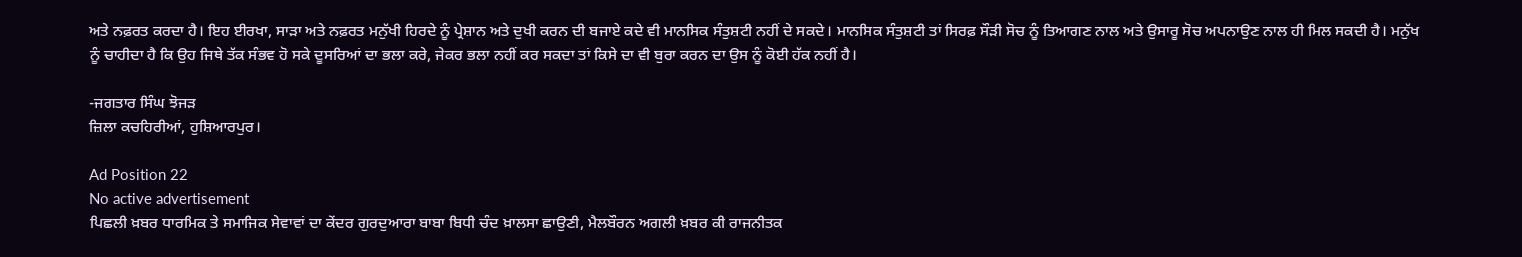ਅਤੇ ਨਫ਼ਰਤ ਕਰਦਾ ਹੈ। ਇਹ ਈਰਖਾ, ਸਾੜਾ ਅਤੇ ਨਫ਼ਰਤ ਮਨੁੱਖੀ ਹਿਰਦੇ ਨੂੰ ਪ੍ਰੇਸ਼ਾਨ ਅਤੇ ਦੁਖੀ ਕਰਨ ਦੀ ਬਜਾਏ ਕਦੇ ਵੀ ਮਾਨਸਿਕ ਸੰਤੁਸ਼ਟੀ ਨਹੀਂ ਦੇ ਸਕਦੇ। ਮਾਨਸਿਕ ਸੰਤੁਸ਼ਟੀ ਤਾਂ ਸਿਰਫ਼ ਸੌੜੀ ਸੋਚ ਨੂੰ ਤਿਆਗਣ ਨਾਲ ਅਤੇ ਉਸਾਰੂ ਸੋਚ ਅਪਨਾਉਣ ਨਾਲ ਹੀ ਮਿਲ ਸਕਦੀ ਹੈ। ਮਨੁੱਖ ਨੂੰ ਚਾਹੀਦਾ ਹੈ ਕਿ ਉਹ ਜਿਥੇ ਤੱਕ ਸੰਭਵ ਹੋ ਸਕੇ ਦੂਸਰਿਆਂ ਦਾ ਭਲਾ ਕਰੇ, ਜੇਕਰ ਭਲਾ ਨਹੀਂ ਕਰ ਸਕਦਾ ਤਾਂ ਕਿਸੇ ਦਾ ਵੀ ਬੁਰਾ ਕਰਨ ਦਾ ਉਸ ਨੂੰ ਕੋਈ ਹੱਕ ਨਹੀਂ ਹੈ।

-ਜਗਤਾਰ ਸਿੰਘ ਝੋਜੜ
ਜ਼ਿਲਾ ਕਚਹਿਰੀਆਂ, ਹੁਸ਼ਿਆਰਪੁਰ।

Ad Position 22
No active advertisement
ਪਿਛਲੀ ਖ਼ਬਰ ਧਾਰਮਿਕ ਤੇ ਸਮਾਜਿਕ ਸੇਵਾਵਾਂ ਦਾ ਕੇਂਦਰ ਗੁਰਦੁਆਰਾ ਬਾਬਾ ਬਿਧੀ ਚੰਦ ਖ਼ਾਲਸਾ ਛਾਉਣੀ, ਮੈਲਬੌਰਨ ਅਗਲੀ ਖ਼ਬਰ ਕੀ ਰਾਜਨੀਤਕ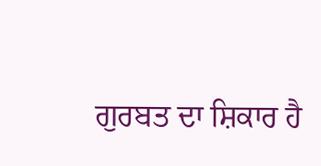ਗੁਰਬਤ ਦਾ ਸ਼ਿਕਾਰ ਹੈ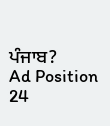ਪੰਜਾਬ?
Ad Position 24